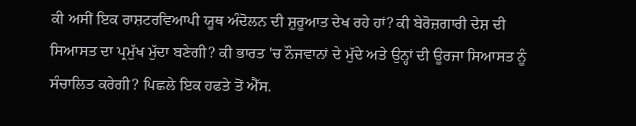ਕੀ ਅਸੀਂ ਇਕ ਰਾਸ਼ਟਰਵਿਆਪੀ ਯੂਥ ਅੰਦੋਲਨ ਦੀ ਸ਼ੁਰੂਆਤ ਦੇਖ ਰਹੇ ਹਾਂ? ਕੀ ਬੇਰੋਜ਼ਗਾਰੀ ਦੇਸ਼ ਦੀ ਸਿਆਸਤ ਦਾ ਪ੍ਰਮੁੱਖ ਮੁੱਦਾ ਬਣੇਗੀ? ਕੀ ਭਾਰਤ 'ਚ ਨੌਜਵਾਨਾਂ ਦੇ ਮੁੱਦੇ ਅਤੇ ਉਨ੍ਹਾਂ ਦੀ ਊਰਜਾ ਸਿਆਸਤ ਨੂੰ ਸੰਚਾਲਿਤ ਕਰੇਗੀ? ਪਿਛਲੇ ਇਕ ਹਫਤੇ ਤੋਂ ਐੱਸ.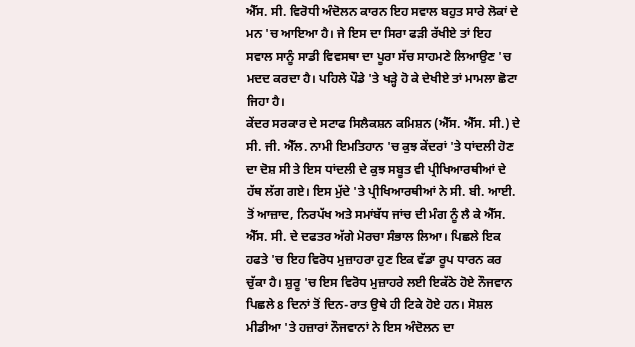ਐੱਸ. ਸੀ. ਵਿਰੋਧੀ ਅੰਦੋਲਨ ਕਾਰਨ ਇਹ ਸਵਾਲ ਬਹੁਤ ਸਾਰੇ ਲੋਕਾਂ ਦੇ ਮਨ 'ਚ ਆਇਆ ਹੈ। ਜੇ ਇਸ ਦਾ ਸਿਰਾ ਫੜੀ ਰੱਖੀਏ ਤਾਂ ਇਹ ਸਵਾਲ ਸਾਨੂੰ ਸਾਡੀ ਵਿਵਸਥਾ ਦਾ ਪੂਰਾ ਸੱਚ ਸਾਹਮਣੇ ਲਿਆਉਣ 'ਚ ਮਦਦ ਕਰਦਾ ਹੈ। ਪਹਿਲੇ ਪੌਡੇ 'ਤੇ ਖੜ੍ਹੇ ਹੋ ਕੇ ਦੇਖੀਏ ਤਾਂ ਮਾਮਲਾ ਛੋਟਾ ਜਿਹਾ ਹੈ।
ਕੇਂਦਰ ਸਰਕਾਰ ਦੇ ਸਟਾਫ ਸਿਲੈਕਸ਼ਨ ਕਮਿਸ਼ਨ (ਐੱਸ. ਐੱਸ. ਸੀ.) ਦੇ ਸੀ. ਜੀ. ਐੱਲ. ਨਾਮੀ ਇਮਤਿਹਾਨ 'ਚ ਕੁਝ ਕੇਂਦਰਾਂ 'ਤੇ ਧਾਂਦਲੀ ਹੋਣ ਦਾ ਦੋਸ਼ ਸੀ ਤੇ ਇਸ ਧਾਂਦਲੀ ਦੇ ਕੁਝ ਸਬੂਤ ਵੀ ਪ੍ਰੀਖਿਆਰਥੀਆਂ ਦੇ ਹੱਥ ਲੱਗ ਗਏ। ਇਸ ਮੁੱਦੇ 'ਤੇ ਪ੍ਰੀਖਿਆਰਥੀਆਂ ਨੇ ਸੀ. ਬੀ. ਆਈ. ਤੋਂ ਆਜ਼ਾਦ, ਨਿਰਪੱਖ ਅਤੇ ਸਮਾਂਬੱਧ ਜਾਂਚ ਦੀ ਮੰਗ ਨੂੰ ਲੈ ਕੇ ਐੱਸ. ਐੱਸ. ਸੀ. ਦੇ ਦਫਤਰ ਅੱਗੇ ਮੋਰਚਾ ਸੰਭਾਲ ਲਿਆ। ਪਿਛਲੇ ਇਕ ਹਫਤੇ 'ਚ ਇਹ ਵਿਰੋਧ ਮੁਜ਼ਾਹਰਾ ਹੁਣ ਇਕ ਵੱਡਾ ਰੂਪ ਧਾਰਨ ਕਰ ਚੁੱਕਾ ਹੈ। ਸ਼ੁਰੂ 'ਚ ਇਸ ਵਿਰੋਧ ਮੁਜ਼ਾਹਰੇ ਲਈ ਇਕੱਠੇ ਹੋਏ ਨੌਜਵਾਨ ਪਿਛਲੇ 8 ਦਿਨਾਂ ਤੋਂ ਦਿਨ-ਰਾਤ ਉਥੇ ਹੀ ਟਿਕੇ ਹੋਏ ਹਨ। ਸੋਸ਼ਲ ਮੀਡੀਆ 'ਤੇ ਹਜ਼ਾਰਾਂ ਨੌਜਵਾਨਾਂ ਨੇ ਇਸ ਅੰਦੋਲਨ ਦਾ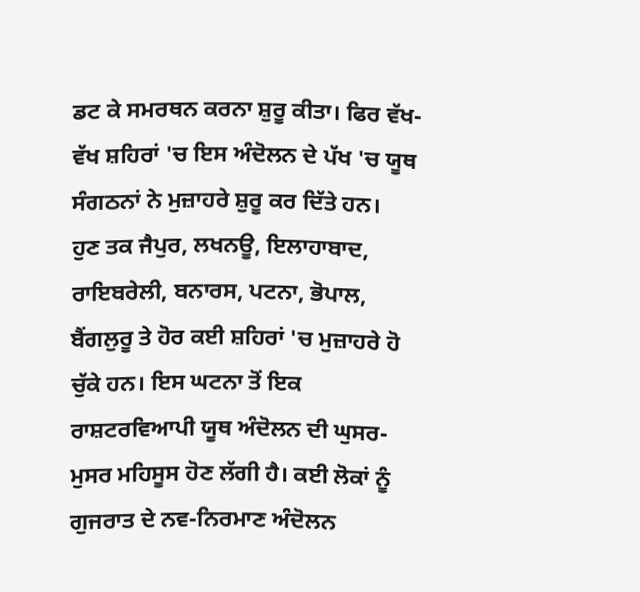ਡਟ ਕੇ ਸਮਰਥਨ ਕਰਨਾ ਸ਼ੁਰੂ ਕੀਤਾ। ਫਿਰ ਵੱਖ-ਵੱਖ ਸ਼ਹਿਰਾਂ 'ਚ ਇਸ ਅੰਦੋਲਨ ਦੇ ਪੱਖ 'ਚ ਯੂਥ ਸੰਗਠਨਾਂ ਨੇ ਮੁਜ਼ਾਹਰੇ ਸ਼ੁਰੂ ਕਰ ਦਿੱਤੇ ਹਨ।
ਹੁਣ ਤਕ ਜੈਪੁਰ, ਲਖਨਊ, ਇਲਾਹਾਬਾਦ, ਰਾਇਬਰੇਲੀ, ਬਨਾਰਸ, ਪਟਨਾ, ਭੋਪਾਲ, ਬੈਂਗਲੁਰੂ ਤੇ ਹੋਰ ਕਈ ਸ਼ਹਿਰਾਂ 'ਚ ਮੁਜ਼ਾਹਰੇ ਹੋ ਚੁੱਕੇ ਹਨ। ਇਸ ਘਟਨਾ ਤੋਂ ਇਕ ਰਾਸ਼ਟਰਵਿਆਪੀ ਯੂਥ ਅੰਦੋਲਨ ਦੀ ਘੁਸਰ-ਮੁਸਰ ਮਹਿਸੂਸ ਹੋਣ ਲੱਗੀ ਹੈ। ਕਈ ਲੋਕਾਂ ਨੂੰ ਗੁਜਰਾਤ ਦੇ ਨਵ-ਨਿਰਮਾਣ ਅੰਦੋਲਨ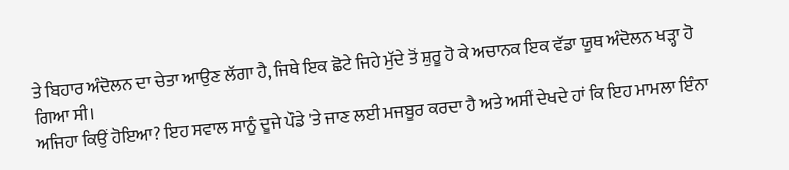ਤੇ ਬਿਹਾਰ ਅੰਦੋਲਨ ਦਾ ਚੇਤਾ ਆਉਣ ਲੱਗਾ ਹੈ, ਜਿਥੇ ਇਕ ਛੋਟੇ ਜਿਹੇ ਮੁੱਦੇ ਤੋਂ ਸ਼ੁਰੂ ਹੋ ਕੇ ਅਚਾਨਕ ਇਕ ਵੱਡਾ ਯੂਥ ਅੰਦੋਲਨ ਖੜ੍ਹਾ ਹੋ ਗਿਆ ਸੀ।
ਅਜਿਹਾ ਕਿਉਂ ਹੋਇਆ? ਇਹ ਸਵਾਲ ਸਾਨੂੰ ਦੂਜੇ ਪੌਡੇ 'ਤੇ ਜਾਣ ਲਈ ਮਜਬੂਰ ਕਰਦਾ ਹੈ ਅਤੇ ਅਸੀਂ ਦੇਖਦੇ ਹਾਂ ਕਿ ਇਹ ਮਾਮਲਾ ਇੰਨਾ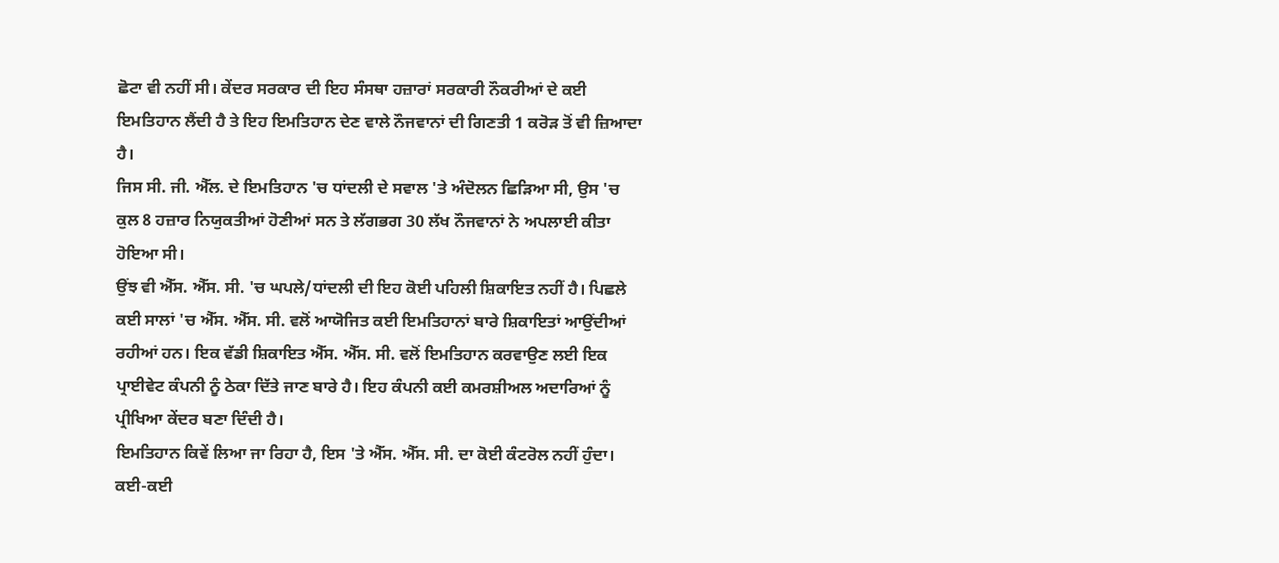ਛੋਟਾ ਵੀ ਨਹੀਂ ਸੀ। ਕੇਂਦਰ ਸਰਕਾਰ ਦੀ ਇਹ ਸੰਸਥਾ ਹਜ਼ਾਰਾਂ ਸਰਕਾਰੀ ਨੌਕਰੀਆਂ ਦੇ ਕਈ ਇਮਤਿਹਾਨ ਲੈਂਦੀ ਹੈ ਤੇ ਇਹ ਇਮਤਿਹਾਨ ਦੇਣ ਵਾਲੇ ਨੌਜਵਾਨਾਂ ਦੀ ਗਿਣਤੀ 1 ਕਰੋੜ ਤੋਂ ਵੀ ਜ਼ਿਆਦਾ ਹੈ।
ਜਿਸ ਸੀ. ਜੀ. ਐੱਲ. ਦੇ ਇਮਤਿਹਾਨ 'ਚ ਧਾਂਦਲੀ ਦੇ ਸਵਾਲ 'ਤੇ ਅੰਦੋਲਨ ਛਿੜਿਆ ਸੀ, ਉਸ 'ਚ ਕੁਲ 8 ਹਜ਼ਾਰ ਨਿਯੁਕਤੀਆਂ ਹੋਣੀਆਂ ਸਨ ਤੇ ਲੱਗਭਗ 30 ਲੱਖ ਨੌਜਵਾਨਾਂ ਨੇ ਅਪਲਾਈ ਕੀਤਾ ਹੋਇਆ ਸੀ।
ਉਂਝ ਵੀ ਐੱਸ. ਐੱਸ. ਸੀ. 'ਚ ਘਪਲੇ/ਧਾਂਦਲੀ ਦੀ ਇਹ ਕੋਈ ਪਹਿਲੀ ਸ਼ਿਕਾਇਤ ਨਹੀਂ ਹੈ। ਪਿਛਲੇ ਕਈ ਸਾਲਾਂ 'ਚ ਐੱਸ. ਐੱਸ. ਸੀ. ਵਲੋਂ ਆਯੋਜਿਤ ਕਈ ਇਮਤਿਹਾਨਾਂ ਬਾਰੇ ਸ਼ਿਕਾਇਤਾਂ ਆਉਂਦੀਆਂ ਰਹੀਆਂ ਹਨ। ਇਕ ਵੱਡੀ ਸ਼ਿਕਾਇਤ ਐੱਸ. ਐੱਸ. ਸੀ. ਵਲੋਂ ਇਮਤਿਹਾਨ ਕਰਵਾਉਣ ਲਈ ਇਕ ਪ੍ਰਾਈਵੇਟ ਕੰਪਨੀ ਨੂੰ ਠੇਕਾ ਦਿੱਤੇ ਜਾਣ ਬਾਰੇ ਹੈ। ਇਹ ਕੰਪਨੀ ਕਈ ਕਮਰਸ਼ੀਅਲ ਅਦਾਰਿਆਂ ਨੂੰ ਪ੍ਰੀਖਿਆ ਕੇਂਦਰ ਬਣਾ ਦਿੰਦੀ ਹੈ।
ਇਮਤਿਹਾਨ ਕਿਵੇਂ ਲਿਆ ਜਾ ਰਿਹਾ ਹੈ, ਇਸ 'ਤੇ ਐੱਸ. ਐੱਸ. ਸੀ. ਦਾ ਕੋਈ ਕੰਟਰੋਲ ਨਹੀਂ ਹੁੰਦਾ। ਕਈ-ਕਈ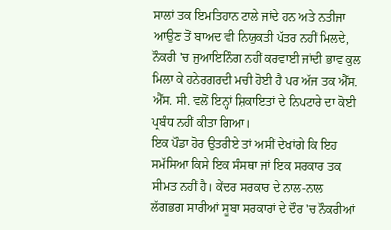ਸਾਲਾਂ ਤਕ ਇਮਤਿਹਾਨ ਟਾਲੇ ਜਾਂਦੇ ਹਨ ਅਤੇ ਨਤੀਜਾ ਆਉਣ ਤੋਂ ਬਾਅਦ ਵੀ ਨਿਯੁਕਤੀ ਪੱਤਰ ਨਹੀਂ ਮਿਲਦੇ, ਨੌਕਰੀ 'ਚ ਜੁਆਇਨਿੰਗ ਨਹੀਂ ਕਰਵਾਈ ਜਾਂਦੀ ਭਾਵ ਕੁਲ ਮਿਲਾ ਕੇ ਹਨੇਰਗਰਦੀ ਮਚੀ ਹੋਈ ਹੈ ਪਰ ਅੱਜ ਤਕ ਐੱਸ. ਐੱਸ. ਸੀ. ਵਲੋਂ ਇਨ੍ਹਾਂ ਸ਼ਿਕਾਇਤਾਂ ਦੇ ਨਿਪਟਾਰੇ ਦਾ ਕੋਈ ਪ੍ਰਬੰਧ ਨਹੀਂ ਕੀਤਾ ਗਿਆ।
ਇਕ ਪੌਡਾ ਹੋਰ ਉਤਰੀਏ ਤਾਂ ਅਸੀਂ ਦੇਖਾਂਗੇ ਕਿ ਇਹ ਸਮੱਸਿਆ ਕਿਸੇ ਇਕ ਸੰਸਥਾ ਜਾਂ ਇਕ ਸਰਕਾਰ ਤਕ ਸੀਮਤ ਨਹੀਂ ਹੈ। ਕੇਂਦਰ ਸਰਕਾਰ ਦੇ ਨਾਲ-ਨਾਲ ਲੱਗਭਗ ਸਾਰੀਆਂ ਸੂਬਾ ਸਰਕਾਰਾਂ ਦੇ ਦੌਰ 'ਚ ਨੌਕਰੀਆਂ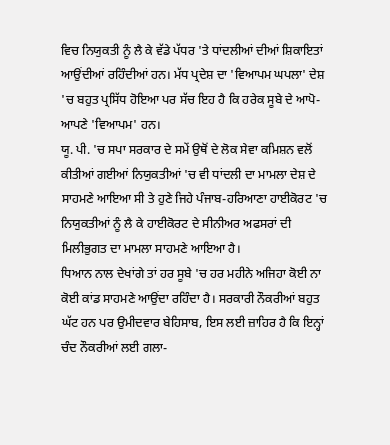ਵਿਚ ਨਿਯੁਕਤੀ ਨੂੰ ਲੈ ਕੇ ਵੱਡੇ ਪੱਧਰ 'ਤੇ ਧਾਂਦਲੀਆਂ ਦੀਆਂ ਸ਼ਿਕਾਇਤਾਂ ਆਉਂਦੀਆਂ ਰਹਿੰਦੀਆਂ ਹਨ। ਮੱਧ ਪ੍ਰਦੇਸ਼ ਦਾ 'ਵਿਆਪਮ ਘਪਲਾ' ਦੇਸ਼ 'ਚ ਬਹੁਤ ਪ੍ਰਸਿੱਧ ਹੋਇਆ ਪਰ ਸੱਚ ਇਹ ਹੈ ਕਿ ਹਰੇਕ ਸੂਬੇ ਦੇ ਆਪੋ-ਆਪਣੇ 'ਵਿਆਪਮ' ਹਨ।
ਯੂ. ਪੀ. 'ਚ ਸਪਾ ਸਰਕਾਰ ਦੇ ਸਮੇਂ ਉਥੋਂ ਦੇ ਲੋਕ ਸੇਵਾ ਕਮਿਸ਼ਨ ਵਲੋਂ ਕੀਤੀਆਂ ਗਈਆਂ ਨਿਯੁਕਤੀਆਂ 'ਚ ਵੀ ਧਾਂਦਲੀ ਦਾ ਮਾਮਲਾ ਦੇਸ਼ ਦੇ ਸਾਹਮਣੇ ਆਇਆ ਸੀ ਤੇ ਹੁਣੇ ਜਿਹੇ ਪੰਜਾਬ-ਹਰਿਆਣਾ ਹਾਈਕੋਰਟ 'ਚ ਨਿਯੁਕਤੀਆਂ ਨੂੰ ਲੈ ਕੇ ਹਾਈਕੋਰਟ ਦੇ ਸੀਨੀਅਰ ਅਫਸਰਾਂ ਦੀ ਮਿਲੀਭੁਗਤ ਦਾ ਮਾਮਲਾ ਸਾਹਮਣੇ ਆਇਆ ਹੈ।
ਧਿਆਨ ਨਾਲ ਦੇਖਾਂਗੇ ਤਾਂ ਹਰ ਸੂਬੇ 'ਚ ਹਰ ਮਹੀਨੇ ਅਜਿਹਾ ਕੋਈ ਨਾ ਕੋਈ ਕਾਂਡ ਸਾਹਮਣੇ ਆਉਂਦਾ ਰਹਿੰਦਾ ਹੈ। ਸਰਕਾਰੀ ਨੌਕਰੀਆਂ ਬਹੁਤ ਘੱਟ ਹਨ ਪਰ ਉਮੀਦਵਾਰ ਬੇਹਿਸਾਬ, ਇਸ ਲਈ ਜ਼ਾਹਿਰ ਹੈ ਕਿ ਇਨ੍ਹਾਂ ਚੰਦ ਨੌਕਰੀਆਂ ਲਈ ਗਲਾ-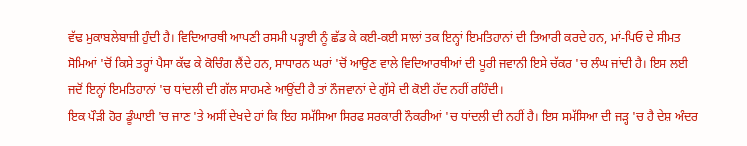ਵੱਢ ਮੁਕਾਬਲੇਬਾਜ਼ੀ ਹੁੰਦੀ ਹੈ। ਵਿਦਿਆਰਥੀ ਆਪਣੀ ਰਸਮੀ ਪੜ੍ਹਾਈ ਨੂੰ ਛੱਡ ਕੇ ਕਈ-ਕਈ ਸਾਲਾਂ ਤਕ ਇਨ੍ਹਾਂ ਇਮਤਿਹਾਨਾਂ ਦੀ ਤਿਆਰੀ ਕਰਦੇ ਹਨ, ਮਾਂ-ਪਿਓ ਦੇ ਸੀਮਤ ਸੋਮਿਆਂ 'ਚੋਂ ਕਿਸੇ ਤਰ੍ਹਾਂ ਪੈਸਾ ਕੱਢ ਕੇ ਕੋਚਿੰਗ ਲੈਂਦੇ ਹਨ, ਸਾਧਾਰਨ ਘਰਾਂ 'ਚੋਂ ਆਉਣ ਵਾਲੇ ਵਿਦਿਆਰਥੀਆਂ ਦੀ ਪੂਰੀ ਜਵਾਨੀ ਇਸੇ ਚੱਕਰ 'ਚ ਲੰਘ ਜਾਂਦੀ ਹੈ। ਇਸ ਲਈ ਜਦੋਂ ਇਨ੍ਹਾਂ ਇਮਤਿਹਾਨਾਂ 'ਚ ਧਾਂਦਲੀ ਦੀ ਗੱਲ ਸਾਹਮਣੇ ਆਉਂਦੀ ਹੈ ਤਾਂ ਨੌਜਵਾਨਾਂ ਦੇ ਗੁੱਸੇ ਦੀ ਕੋਈ ਹੱਦ ਨਹੀਂ ਰਹਿੰਦੀ।
ਇਕ ਪੌੜੀ ਹੋਰ ਡੂੰਘਾਈ 'ਚ ਜਾਣ 'ਤੇ ਅਸੀਂ ਦੇਖਦੇ ਹਾਂ ਕਿ ਇਹ ਸਮੱਸਿਆ ਸਿਰਫ ਸਰਕਾਰੀ ਨੌਕਰੀਆਂ 'ਚ ਧਾਂਦਲੀ ਦੀ ਨਹੀਂ ਹੈ। ਇਸ ਸਮੱਸਿਆ ਦੀ ਜੜ੍ਹ 'ਚ ਹੈ ਦੇਸ਼ ਅੰਦਰ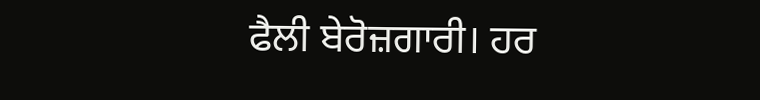ਫੈਲੀ ਬੇਰੋਜ਼ਗਾਰੀ। ਹਰ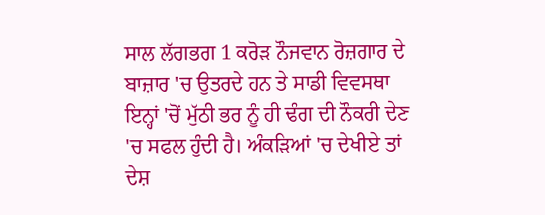ਸਾਲ ਲੱਗਭਗ 1 ਕਰੋੜ ਨੌਜਵਾਨ ਰੋਜ਼ਗਾਰ ਦੇ ਬਾਜ਼ਾਰ 'ਚ ਉਤਰਦੇ ਹਨ ਤੇ ਸਾਡੀ ਵਿਵਸਥਾ ਇਨ੍ਹਾਂ 'ਚੋਂ ਮੁੱਠੀ ਭਰ ਨੂੰ ਹੀ ਢੰਗ ਦੀ ਨੌਕਰੀ ਦੇਣ 'ਚ ਸਫਲ ਹੁੰਦੀ ਹੈ। ਅੰਕੜਿਆਂ 'ਚ ਦੇਖੀਏ ਤਾਂ ਦੇਸ਼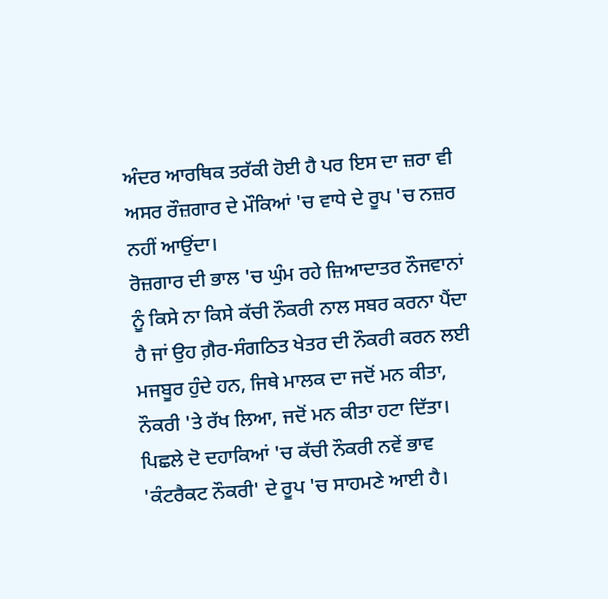ਅੰਦਰ ਆਰਥਿਕ ਤਰੱਕੀ ਹੋਈ ਹੈ ਪਰ ਇਸ ਦਾ ਜ਼ਰਾ ਵੀ ਅਸਰ ਰੌਜ਼ਗਾਰ ਦੇ ਮੌਕਿਆਂ 'ਚ ਵਾਧੇ ਦੇ ਰੂਪ 'ਚ ਨਜ਼ਰ ਨਹੀਂ ਆਉਂਦਾ।
ਰੋਜ਼ਗਾਰ ਦੀ ਭਾਲ 'ਚ ਘੁੰਮ ਰਹੇ ਜ਼ਿਆਦਾਤਰ ਨੌਜਵਾਨਾਂ ਨੂੰ ਕਿਸੇ ਨਾ ਕਿਸੇ ਕੱਚੀ ਨੌਕਰੀ ਨਾਲ ਸਬਰ ਕਰਨਾ ਪੈਂਦਾ ਹੈ ਜਾਂ ਉਹ ਗ਼ੈਰ-ਸੰਗਠਿਤ ਖੇਤਰ ਦੀ ਨੌਕਰੀ ਕਰਨ ਲਈ ਮਜਬੂਰ ਹੁੰਦੇ ਹਨ, ਜਿਥੇ ਮਾਲਕ ਦਾ ਜਦੋਂ ਮਨ ਕੀਤਾ, ਨੌਕਰੀ 'ਤੇ ਰੱਖ ਲਿਆ, ਜਦੋਂ ਮਨ ਕੀਤਾ ਹਟਾ ਦਿੱਤਾ।
ਪਿਛਲੇ ਦੋ ਦਹਾਕਿਆਂ 'ਚ ਕੱਚੀ ਨੌਕਰੀ ਨਵੇਂ ਭਾਵ 'ਕੰਟਰੈਕਟ ਨੌਕਰੀ' ਦੇ ਰੂਪ 'ਚ ਸਾਹਮਣੇ ਆਈ ਹੈ।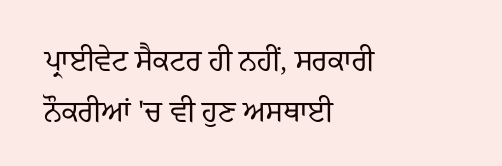ਪ੍ਰਾਈਵੇਟ ਸੈਕਟਰ ਹੀ ਨਹੀਂ, ਸਰਕਾਰੀ ਨੌਕਰੀਆਂ 'ਚ ਵੀ ਹੁਣ ਅਸਥਾਈ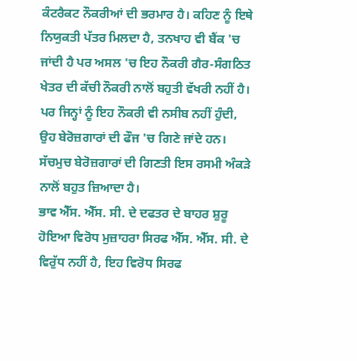ਕੰਟਰੈਕਟ ਨੌਕਰੀਆਂ ਦੀ ਭਰਮਾਰ ਹੈ। ਕਹਿਣ ਨੂੰ ਇਥੇ ਨਿਯੁਕਤੀ ਪੱਤਰ ਮਿਲਦਾ ਹੈ, ਤਨਖਾਹ ਵੀ ਬੈਂਕ 'ਚ ਜਾਂਦੀ ਹੈ ਪਰ ਅਸਲ 'ਚ ਇਹ ਨੌਕਰੀ ਗੈਰ-ਸੰਗਠਿਤ ਖੇਤਰ ਦੀ ਕੱਚੀ ਨੌਕਰੀ ਨਾਲੋਂ ਬਹੁਤੀ ਵੱਖਰੀ ਨਹੀਂ ਹੈ।
ਪਰ ਜਿਨ੍ਹਾਂ ਨੂੰ ਇਹ ਨੌਕਰੀ ਵੀ ਨਸੀਬ ਨਹੀਂ ਹੁੰਦੀ, ਉਹ ਬੇਰੋਜ਼ਗਾਰਾਂ ਦੀ ਫੌਜ 'ਚ ਗਿਣੇ ਜਾਂਦੇ ਹਨ। ਸੱਚਮੁਚ ਬੇਰੋਜ਼ਗਾਰਾਂ ਦੀ ਗਿਣਤੀ ਇਸ ਰਸਮੀ ਅੰਕੜੇ ਨਾਲੋਂ ਬਹੁਤ ਜ਼ਿਆਦਾ ਹੈ।
ਭਾਵ ਐੱਸ. ਐੱਸ. ਸੀ. ਦੇ ਦਫਤਰ ਦੇ ਬਾਹਰ ਸ਼ੁਰੂ ਹੋਇਆ ਵਿਰੋਧ ਮੁਜ਼ਾਹਰਾ ਸਿਰਫ ਐੱਸ. ਐੱਸ. ਸੀ. ਦੇ ਵਿਰੁੱਧ ਨਹੀਂ ਹੈ, ਇਹ ਵਿਰੋਧ ਸਿਰਫ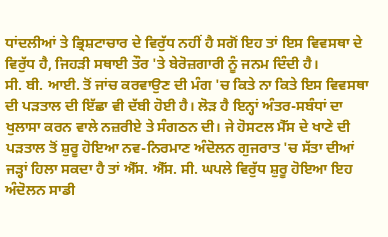ਧਾਂਦਲੀਆਂ ਤੇ ਭ੍ਰਿਸ਼ਟਾਚਾਰ ਦੇ ਵਿਰੁੱਧ ਨਹੀਂ ਹੈ ਸਗੋਂ ਇਹ ਤਾਂ ਇਸ ਵਿਵਸਥਾ ਦੇ ਵਿਰੁੱਧ ਹੈ, ਜਿਹੜੀ ਸਥਾਈ ਤੌਰ 'ਤੇ ਬੇਰੋਜ਼ਗਾਰੀ ਨੂੰ ਜਨਮ ਦਿੰਦੀ ਹੈ।
ਸੀ. ਬੀ. ਆਈ. ਤੋਂ ਜਾਂਚ ਕਰਵਾਉਣ ਦੀ ਮੰਗ 'ਚ ਕਿਤੇ ਨਾ ਕਿਤੇ ਇਸ ਵਿਵਸਥਾ ਦੀ ਪੜਤਾਲ ਦੀ ਇੱਛਾ ਵੀ ਦੱਬੀ ਹੋਈ ਹੈ। ਲੋੜ ਹੈ ਇਨ੍ਹਾਂ ਅੰਤਰ-ਸਬੰਧਾਂ ਦਾ ਖੁਲਾਸਾ ਕਰਨ ਵਾਲੇ ਨਜ਼ਰੀਏ ਤੇ ਸੰਗਠਨ ਦੀ। ਜੇ ਹੋਸਟਲ ਮੈੱਸ ਦੇ ਖਾਣੇ ਦੀ ਪੜਤਾਲ ਤੋਂ ਸ਼ੁਰੂ ਹੋਇਆ ਨਵ-ਨਿਰਮਾਣ ਅੰਦੋਲਨ ਗੁਜਰਾਤ 'ਚ ਸੱਤਾ ਦੀਆਂ ਜੜ੍ਹਾਂ ਹਿਲਾ ਸਕਦਾ ਹੈ ਤਾਂ ਐੱਸ. ਐੱਸ. ਸੀ. ਘਪਲੇ ਵਿਰੁੱਧ ਸ਼ੁਰੂ ਹੋਇਆ ਇਹ ਅੰਦੋਲਨ ਸਾਡੀ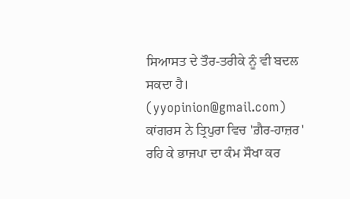ਸਿਆਸਤ ਦੇ ਤੌਰ-ਤਰੀਕੇ ਨੂੰ ਵੀ ਬਦਲ ਸਕਦਾ ਹੈ।
(yyopinion@gmail.com)
ਕਾਂਗਰਸ ਨੇ ਤ੍ਰਿਪੁਰਾ ਵਿਚ 'ਗ਼ੈਰ-ਹਾਜ਼ਰ' ਰਹਿ ਕੇ ਭਾਜਪਾ ਦਾ ਕੰਮ ਸੌਖਾ ਕਰ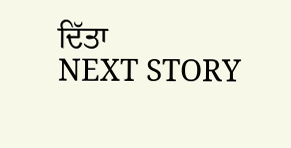ਦਿੱਤਾ
NEXT STORY